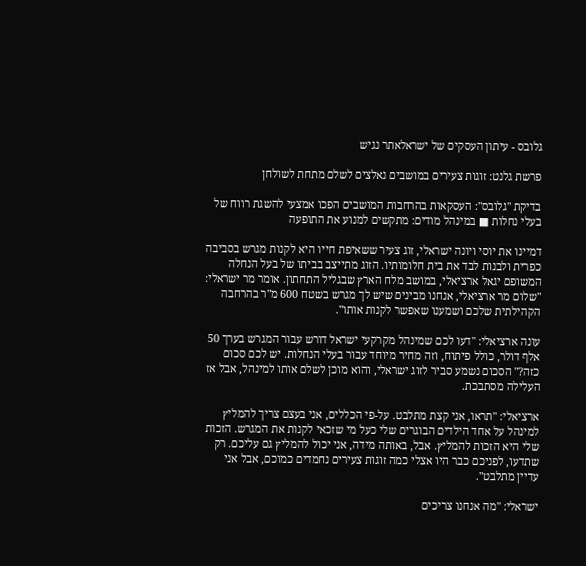גלובס - עיתון העסקים של ישראלאתר נגיש

פרשת גלנט: זוגות צעירים במושבים נאלצים לשלם מתחת לשולחן

בדיקת "גלובס": העסקאות בהרחבות המושבים הפכו אמצעי להשגת רווח של בעלי נחלות ■ במינהל מודים: מתקשים למנוע את התופעה

דמיינו את יוסי ויונה ישראלי, זוג צעיר ששאיפת חייו היא לקנות מגרש בסביבה כפרית ולבנות לבד את בית חלומותיו. הזוג מתייצב בביתו של בעל הנחלה המשופם יגאל ארציאלי, במושב מלח הארץ שבגליל התחתון. אומר מר ישראלי: "שלום מר ארציאלי, אנחנו מבינים שיש לך מגרש בשטח 600 מ"ר בהרחבה הקהילתית שלכם ושמענו שאפשר לקנות אותו".

עונה ארציאלי: "דעו לכם שמינהל מקרקעי ישראל דורש עבור המגרש בערך 50 אלף דולר, כולל פיתוח, וזה מחיר מיוחד עבור בעלי הנחלות. יש לכם סכום כזה?" הסכום נשמע סביר לזוג ישראלי, והוא מוכן לשלם אותו למינהל, אבל אז העלילה מסתבכת.

ארציאלי: "תראו, אני קצת מתלבט. על-פי הכללים, אני בעצם צריך להמליץ למינהל על אחד הילדים הבוגרים שלי כעל מי שזכאי לקנות את המגרש. הזכות שלי היא הזכות להמליץ. אבל, באותה מידה, אני יכול להמליץ גם עליכם. רק שתדעו, לפניכם כבר היו אצלי כמה זוגות צעירים נחמדים כמוכם, אבל אני עדיין מתלבט".

ישראלי: "מה אנחנו צריכים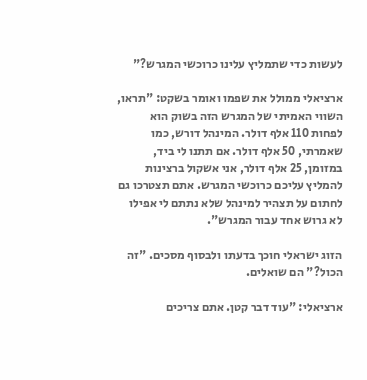לעשות כדי שתמליץ עלינו כרוכשי המגרש?"

ארציאלי ממולל את שפמו ואומר בשקט: "תראו, השווי האמיתי של המגרש הזה בשוק הוא לפחות 110 אלף דולר. המינהל דורש, כמו שאמרתי, 50 אלף דולר. אם תתנו לי ביד, במזומן, 25 אלף דולר, אני אשקול ברצינות להמליץ עליכם כרוכשי המגרש. אתם תצטרכו גם לחתום על תצהיר למינהל שלא נתתם לי אפילו לא גרוש אחד עבור המגרש".

הזוג ישראלי חוכך בדעתו ולבסוף מסכים. "זה הכול?" הם שואלים.

ארציאלי: "עוד דבר קטן. אתם צריכים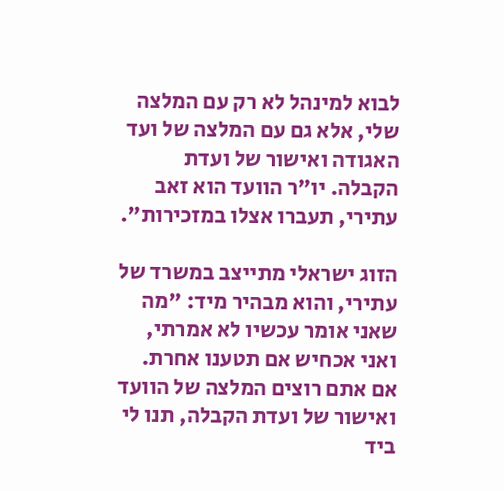לבוא למינהל לא רק עם המלצה שלי, אלא גם עם המלצה של ועד האגודה ואישור של ועדת הקבלה. יו"ר הוועד הוא זאב עתירי, תעברו אצלו במזכירות".

הזוג ישראלי מתייצב במשרד של עתירי, והוא מבהיר מיד: "מה שאני אומר עכשיו לא אמרתי, ואני אכחיש אם תטענו אחרת. אם אתם רוצים המלצה של הוועד ואישור של ועדת הקבלה, תנו לי ביד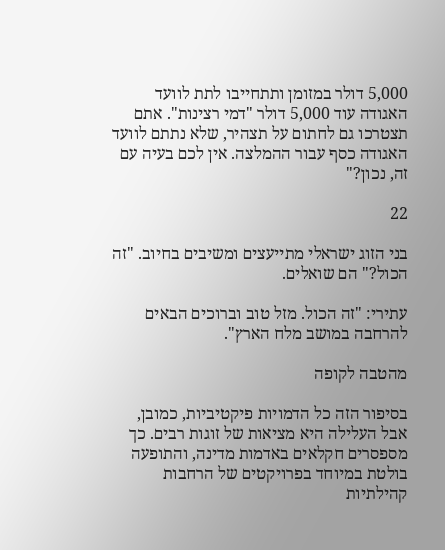5,000 דולר במזומן ותתחייבו לתת לוועד האגודה עוד 5,000 דולר "דמי רצינות". אתם תצטרכו גם לחתום על תצהיר, שלא נתתם לוועד האגודה כסף עבור ההמלצה. אין לכם בעיה עם זה, נכון?"

22

בני הזוג ישראלי מתייעצים ומשיבים בחיוב. "זה הכול?" הם שואלים.

עתירי: "זה הכול. מזל טוב וברוכים הבאים להרחבה במושב מלח הארץ".

מהטבה לקופה

בסיפור הזה כל הדמויות פיקטיביות, כמובן, אבל העלילה היא מציאות של זוגות רבים. כך מספסרים חקלאים באדמות מדינה, והתופעה בולטת במיוחד בפרויקטים של הרחבות קהילתיות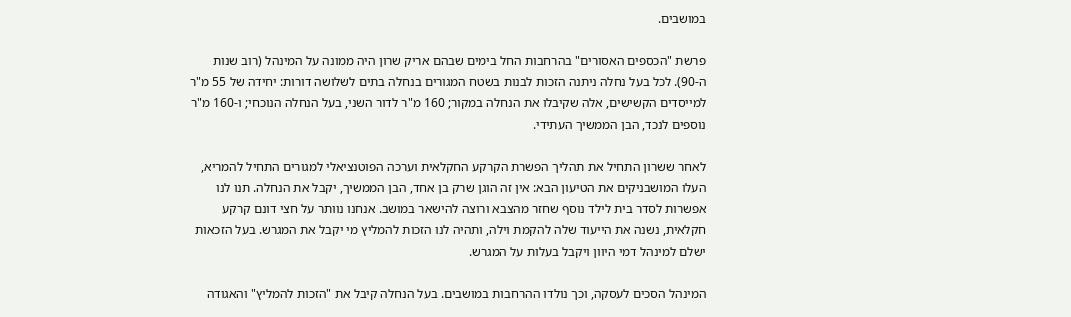במושבים.

פרשת "הכספים האסורים" בהרחבות החל בימים שבהם אריק שרון היה ממונה על המינהל (רוב שנות ה-90). לכל בעל נחלה ניתנה הזכות לבנות בשטח המגורים בנחלה בתים לשלושה דורות: יחידה של 55 מ"ר למייסדים הקשישים, אלה שקיבלו את הנחלה במקור; 160 מ"ר לדור השני, בעל הנחלה הנוכחי; ו-160 מ"ר נוספים לנכד, הבן הממשיך העתידי.

לאחר ששרון התחיל את תהליך הפשרת הקרקע החקלאית וערכה הפוטנציאלי למגורים התחיל להמריא, העלו המושבניקים את הטיעון הבא: אין זה הוגן שרק בן אחד, הבן הממשיך, יקבל את הנחלה. תנו לנו אפשרות לסדר בית לילד נוסף שחזר מהצבא ורוצה להישאר במושב. אנחנו נוותר על חצי דונם קרקע חקלאית, נשנה את הייעוד שלה להקמת וילה, ותהיה לנו הזכות להמליץ מי יקבל את המגרש. בעל הזכאות ישלם למינהל דמי היוון ויקבל בעלות על המגרש.

המינהל הסכים לעסקה, וכך נולדו ההרחבות במושבים. בעל הנחלה קיבל את "הזכות להמליץ" והאגודה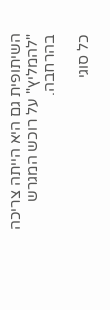השיתופית גם היא הייתה צריכה "להמליץ" על רוכש המגרש בהרחבה.

כל סוגי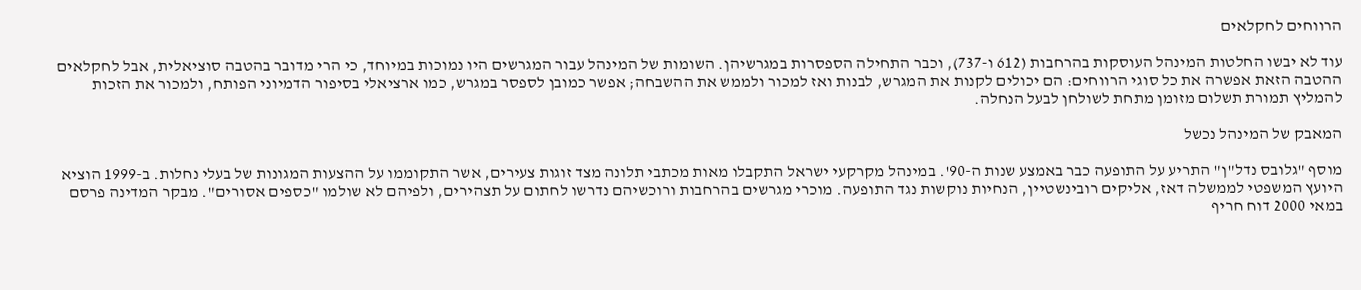הרווחים לחקלאים

עוד לא יבשו החלטות המינהל העוסקות בהרחבות (612 ו-737), וכבר התחילה הספסרות במגרשיהן. השומות של המינהל עבור המגרשים היו נמוכות במיוחד, כי הרי מדובר בהטבה סוציאלית, אבל לחקלאים ההטבה הזאת אפשרה את כל סוגי הרווחים: הם יכולים לקנות את המגרש, לבנות ואז למכור ולממש את ההשבחה; אפשר כמובן לספסר במגרש, כמו ארציאלי בסיפור הדמיוני הפותח, ולמכור את הזכות להמליץ תמורת תשלום מזומן מתחת לשולחן לבעל הנחלה.

המאבק של המינהל נכשל

מוסף "גלובס נדל"ן" התריע על התופעה כבר באמצע שנות ה-90'. במינהל מקרקעי ישראל התקבלו מאות מכתבי תלונה מצד זוגות צעירים, אשר התקוממו על ההצעות המגונות של בעלי נחלות. ב-1999 הוציא היועץ המשפטי לממשלה דאז, אליקים רובינשטיין, הנחיות נוקשות נגד התופעה. מוכרי מגרשים בהרחבות ורוכשיהם נדרשו לחתום על תצהירים, ולפיהם לא שולמו "כספים אסורים". מבקר המדינה פרסם במאי 2000 דוח חריף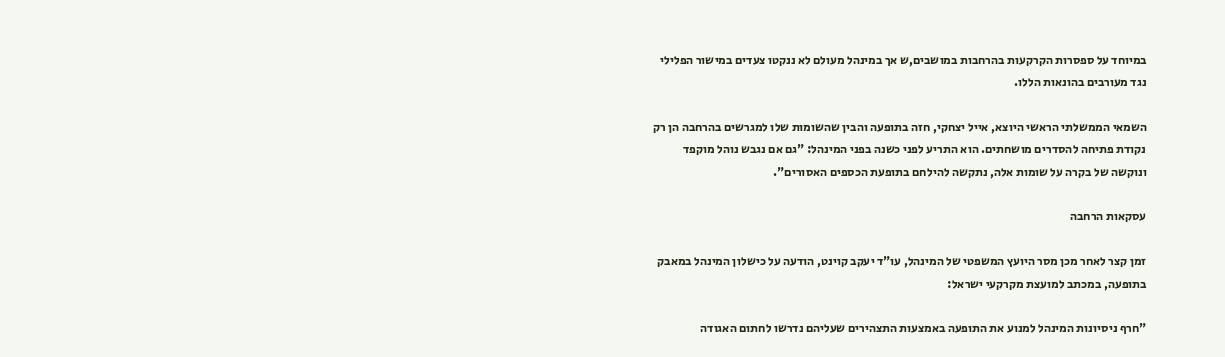במיוחד על ספסרות הקרקעות בהרחבות במושבים,ש אך במינהל מעולם לא ננקטו צעדים במישור הפלילי נגד מעורבים בהונאות הללו.

השמאי הממשלתי הראשי היוצא, אייל יצחקי, חזה בתופעה והבין שהשומות שלו למגרשים בהרחבה הן רק נקודת פתיחה להסדרים מושחתים. הוא התריע לפני כשנה בפני המינהל: "גם אם נגבש נוהל מוקפד ונוקשה של בקרה על שומות אלה, נתקשה להילחם בתופעת הכספים האסורים".

עסקאות הרחבה

זמן קצר לאחר מכן מסר היועץ המשפטי של המינהל, עו"ד יעקב קוינט, הודעה על כישלון המינהל במאבק בתופעה, במכתב למועצת מקרקעי ישראל:

"חרף ניסיונות המינהל למנוע את התופעה באמצעות התצהירים שעליהם נדרשו לחתום האגודה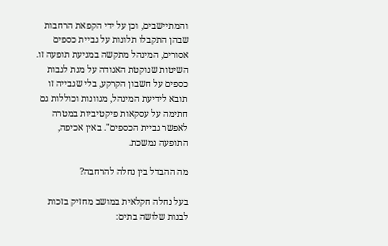והמתיישבים, וכן על ידי הקפאת הרחבות שבהן התקבלו תלונות על גביית כספים אסורים, המינהל מתקשה במניעת תופעה זו. השיטות שנוקטת האגודה על מנת לגבות כספים על חשבון הקרקע, בלי שגבייה זו תובא לידיעת המינהל, מגוונות וכוללות גם חתימה על עסקאות פיקטיביות במטרה לאפשר גביית הכספים". באין אכיפה, התופעה נמשכת.

מה ההבדל בין נחלה להרחבה?

בעל נחלה חקלאית במושב מחזיק בזכות לבנות שלושה בתים: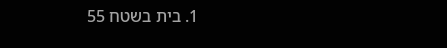1. בית בשטח 55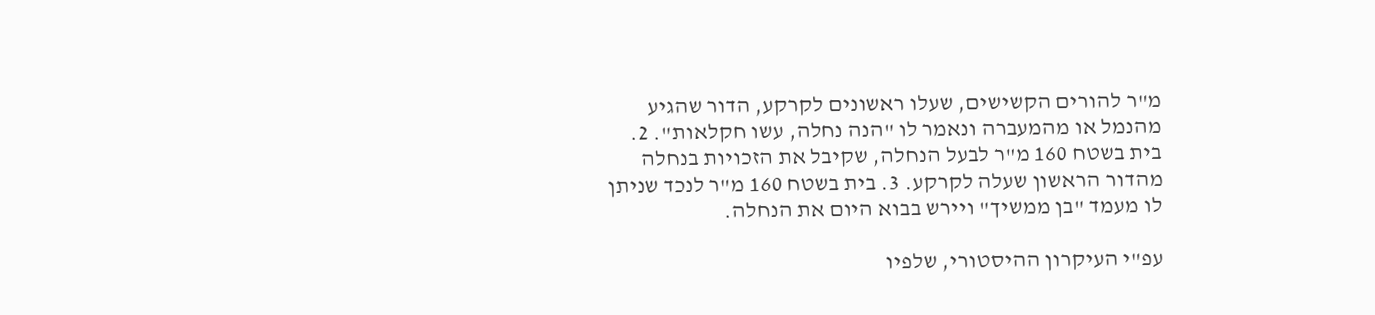מ"ר להורים הקשישים, שעלו ראשונים לקרקע, הדור שהגיע מהנמל או מהמעברה ונאמר לו "הנה נחלה, עשו חקלאות". 2. בית בשטח 160 מ"ר לבעל הנחלה, שקיבל את הזכויות בנחלה מהדור הראשון שעלה לקרקע. 3. בית בשטח 160 מ"ר לנכד שניתן לו מעמד "בן ממשיך" ויירש בבוא היום את הנחלה.

עפ"י העיקרון ההיסטורי, שלפיו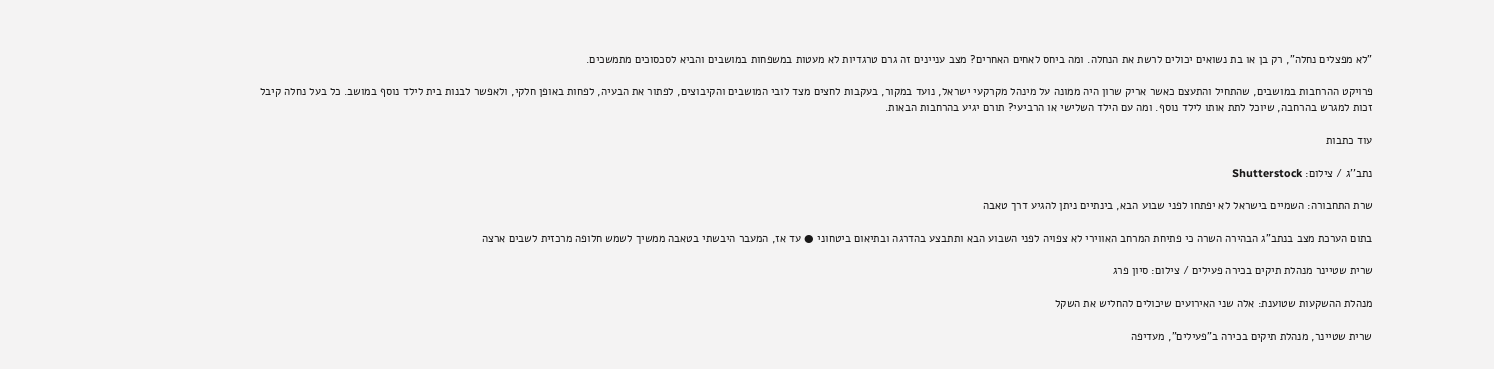"לא מפצלים נחלה", רק בן או בת נשואים יכולים לרשת את הנחלה. ומה ביחס לאחים האחרים? מצב עניינים זה גרם טרגדיות לא מעטות במשפחות במושבים והביא לסכסוכים מתמשכים.

פרויקט ההרחבות במושבים, שהתחיל והתעצם כאשר אריק שרון היה ממונה על מינהל מקרקעי ישראל, נועד במקור, בעקבות לחצים מצד לובי המושבים והקיבוצים, לפתור את הבעיה, לפחות באופן חלקי, ולאפשר לבנות בית לילד נוסף במושב. כל בעל נחלה קיבל זכות למגרש בהרחבה, שיוכל לתת אותו לילד נוסף. ומה עם הילד השלישי או הרביעי? תורם יגיע בהרחבות הבאות.

עוד כתבות

נתב''ג / צילום: Shutterstock

שרת התחבורה: השמיים בישראל לא יפתחו לפני שבוע הבא, בינתיים ניתן להגיע דרך טאבה

בתום הערכת מצב בנתב"ג הבהירה השרה כי פתיחת המרחב האווירי לא צפויה לפני השבוע הבא ותתבצע בהדרגה ובתיאום ביטחוני ● עד אז, המעבר היבשתי בטאבה ממשיך לשמש חלופה מרכזית לשבים ארצה

שרית שטיינר מנהלת תיקים בכירה פעילים / צילום: סיון פרג

מנהלת ההשקעות שטוענת: אלה שני האירועים שיכולים להחליש את השקל

שרית שטיינר, מנהלת תיקים בכירה ב"פעילים", מעדיפה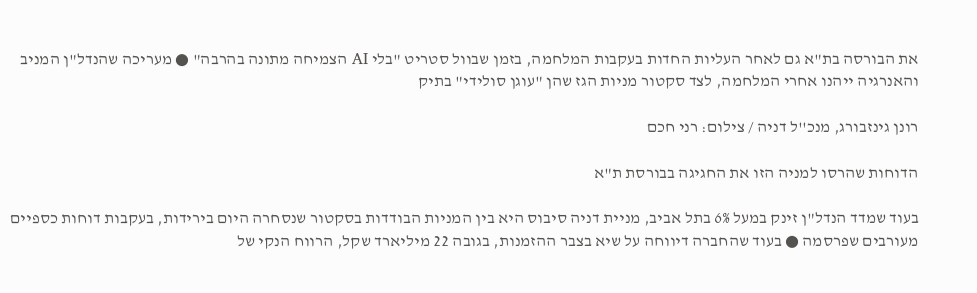את הבורסה בת"א גם לאחר העליות החדות בעקבות המלחמה, בזמן שבוול סטריט "בלי AI הצמיחה מתונה בהרבה" ● מעריכה שהנדל"ן המניב והאנרגיה ייהנו אחרי המלחמה, לצד סקטור מניות הגז שהן "עוגן סולידי" בתיק

רונן גינזבורג, מנכ''ל דניה / צילום: רני חכם

הדוחות שהרסו למניה הזו את החגיגה בבורסת ת"א

בעוד שמדד הנדל"ן זינק במעל 6% בתל אביב, מניית דניה סיבוס היא בין המניות הבודדות בסקטור שנסחרה היום בירידות, בעקבות דוחות כספיים מעורבים שפרסמה ● בעוד שהחברה דיווחה על שיא בצבר ההזמנות, בגובה 22 מיליארד שקל, הרווח הנקי של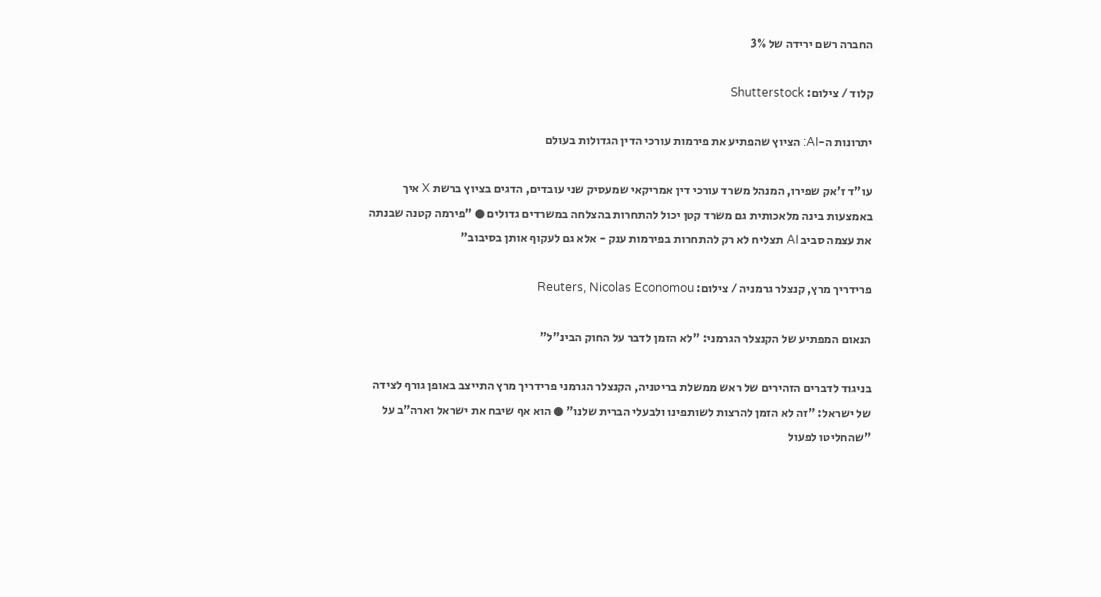החברה רשם ירידה של 3%

קלוד / צילום: Shutterstock

יתרונות ה-AI: הציוץ שהפתיע את פירמות עורכי הדין הגדולות בעולם

עו"ד ז'אק שפירו, המנהל משרד עורכי דין אמריקאי שמעסיק שני עובדים, הדגים בציוץ ברשת X איך באמצעות בינה מלאכותית גם משרד קטן יכול להתחרות בהצלחה במשרדים גדולים ● "פירמה קטנה שבנתה את עצמה סביב AI תצליח לא רק להתחרות בפירמות ענק - אלא גם לעקוף אותן בסיבוב"

פרידריך מרץ, קנצלר גרמניה / צילום: Reuters, Nicolas Economou

הנאום המפתיע של הקנצלר הגרמני: "לא הזמן לדבר על החוק הבינ"ל"

בניגוד לדברים הזהירים של ראש ממשלת בריטניה, הקנצלר הגרמני פרידריך מרץ התייצב באופן גורף לצידה של ישראל: "זה לא הזמן להרצות לשותפינו ולבעלי הברית שלנו" ● הוא אף שיבח את ישראל וארה"ב על "שהחליטו לפעול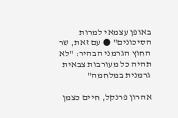באופן עצמאי למרות הסיכונים" ● עם זאת, שר החוץ הגרמני הבהיר: "לא תהיה כל מעורבות צבאית גרמנית במלחמה"

אהרון פרנקל, חיים כצמן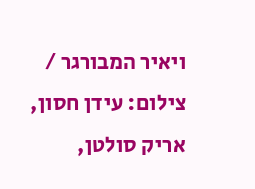ויאיר המבורגר / צילום: עידן חסון, אריק סולטן,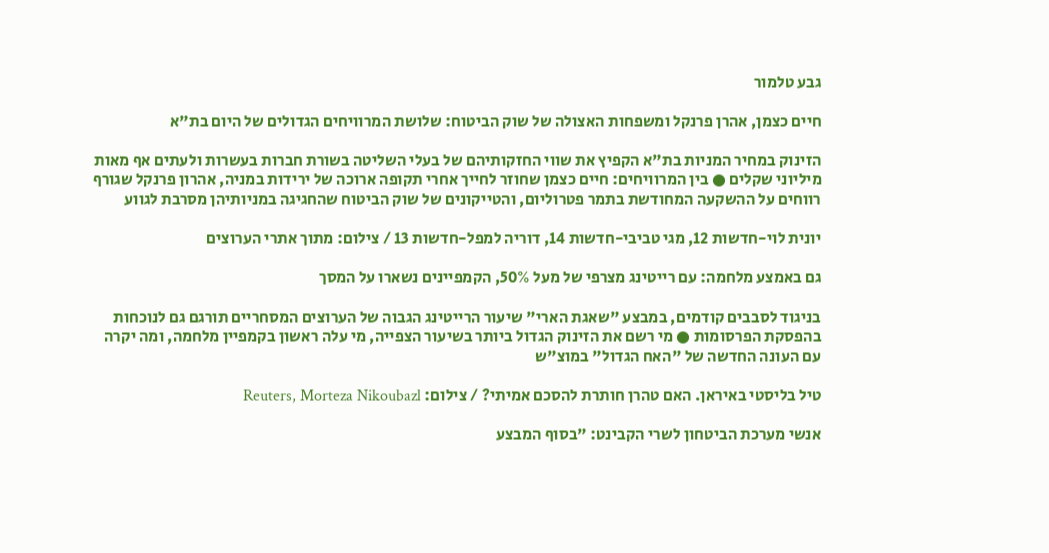גבע טלמור

חיים כצמן, אהרן פרנקל ומשפחות האצולה של שוק הביטוח: שלושת המרוויחים הגדולים של היום בת"א

הזינוק במחיר המניות בת"א הקפיץ את שווי החזקותיהם של בעלי השליטה בשורת חברות בעשרות ולעתים אף מאות מיליוני שקלים ● בין המרוויחים: חיים כצמן שחוזר לחייך אחרי תקופה ארוכה של ירידות במניה, אהרון פרנקל שגורף רווחים על ההשקעה המחודשת בתמר פטרוליום, והטייקונים של שוק הביטוח שהחגיגה במניותיהן מסרבת לגווע

יונית לוי-חדשות 12, מגי טביבי-חדשות 14, דוריה למפל-חדשות 13 / צילום: מתוך אתרי הערוצים

גם באמצע מלחמה: עם רייטינג מצרפי של מעל 50%, הקמפיינים נשארו על המסך

בניגוד לסבבים קודמים, במבצע "שאגת הארי" שיעור הרייטינג הגבוה של הערוצים המסחריים תורגם גם לנוכחות בהפסקת הפרסומות ● מי רשם את הזינוק הגדול ביותר בשיעור הצפייה, מי עלה ראשון בקמפיין מלחמה, ומה יקרה עם העונה החדשה של "האח הגדול" במוצ"ש

טיל בליסטי באיראן. האם טהרן חותרת להסכם אמיתי? / צילום: Reuters, Morteza Nikoubazl

אנשי מערכת הביטחון לשרי הקבינט: "בסוף המבצע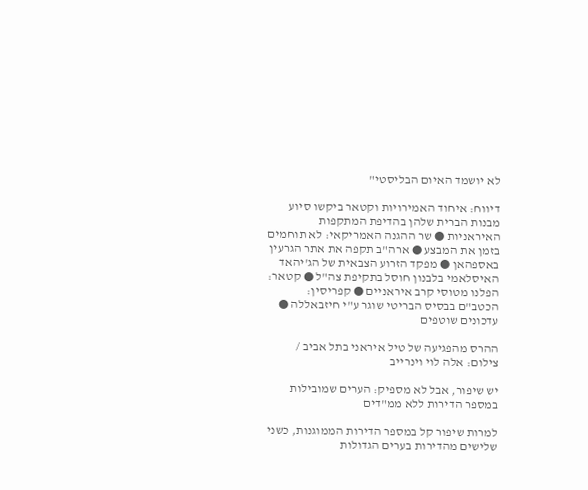לא יושמד האיום הבליסטי"

דיווח: איחוד האמירויות וקטאר ביקשו סיוע מבנות הברית שלהן בהדיפת המתקפות האיראניות ● שר ההגנה האמריקאי: לא תוחמים בזמן את המבצע ● ארה"ב תקפה את אתר הגרעין באספהאן ● מפקד הזרוע הצבאית של הג'יהאד האיסלאמי בלבנון חוסל בתקיפת צה"ל ● קטאר: הפלנו מטוסי קרב איראניים ● קפריסין: הכטב"ם בבסיס הבריטי שוגר ע"י חיזבאללה ● עדכונים שוטפים

ההרס מהפגיעה של טיל איראני בתל אביב / צילום: אלה לוי וינרייב

יש שיפור, אבל לא מספיק: הערים שמובילות במספר הדירות ללא ממ"דים

למרות שיפור קל במספר הדירות הממוגנות, כשני שלישים מהדירות בערים הגדולות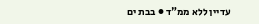עדיין ללא ממ"ד ● בבת ים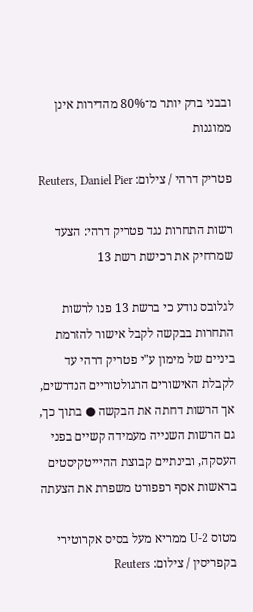ובבני ברק יותר מ־80% מהדירות אינן ממוגנות

פטריק דרהי / צילום: Reuters, Daniel Pier

רשות התחרות נגד פטריק דרהי: הצעד שמרחיק את רכישת רשת 13

לגלובס נודע כי ברשת 13 פנו לרשות התחרות בבקשה לקבל אישור להזרמת ביניים של מימון ע"י פטריק דרהי עד לקבלת האישורים הרגולטוריים הנדרשים, אך הרשות דחתה את הבקשה ● בתוך כך, גם הרשות השנייה מעמידה קשיים בפני העסקה, ובינתיים קבוצת ההיייטקיסטים בראשות אסף רפפורט משפרת את הצעתה

מטוס U-2 ממריא מעל בסיס אקרוטירי בקפריסין / צילום: Reuters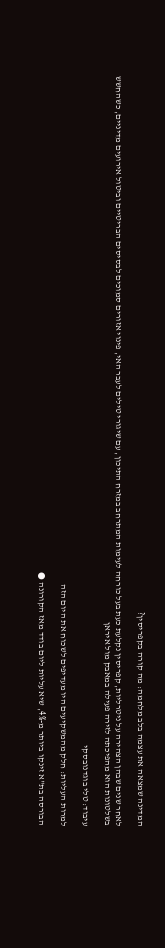המדינה שמצאה את עצמה בלב מלחמה: מה קורה בקפריסין?

לאחר שנים שבהן הצהירה על ניטרליות, קפריסין נקלעת כעת בעל כורחה לעימות המתרחב במזרח התיכון, עם שיגורי טילים לעבר האי, פינוי אזורים סמוכים לבסיסים הבריטיים וביטול אירועים מדיניים, כשהחשש בשלטונות הוא מהפיכתה לזירה פעילה במאבק מול איראן

עיבוד: טלי בוגדנובסקי

למרות העליות: חלק מהמשקיעים היו מעדיפים לשכוח את היום הזה

הבורסה בת"א זינקו ביותר מ-4%, שיא עליות ליום בודד מאז הקורונה ●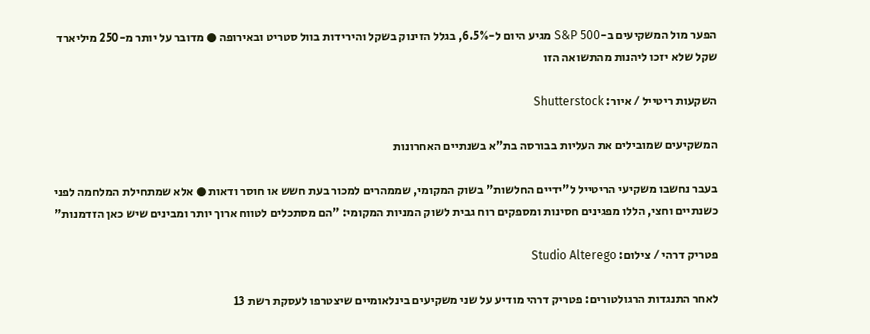הפער מול המשקיעים ב-S&P 500 מגיע היום ל-6.5%, בגלל הזינוק בשקל והירידות בוול סטריט ובאירופה ● מדובר על יותר מ-250 מיליארד שקל שלא יזכו ליהנות מהתשואה הזו

השקעות ריטייל / איור: Shutterstock

המשקיעים שמובילים את העליות בבורסה בת"א בשנתיים האחרונות

בעבר נחשבו משקיעי הריטייל ל"ידיים החלשות" בשוק המקומי, שממהרים למכור בעת חשש או חוסר ודאות ● אלא שמתחילת המלחמה לפני כשנתיים וחצי, הללו מפגינים חסינות ומספקים רוח גבית לשוק המניות המקומי: "הם מסתכלים לטווח ארוך יותר ומבינים שיש כאן הזדמנות"

פטריק דרהי / צילום: Studio Alterego

לאחר התנגדות הרגולטורים: פטריק דרהי מודיע על שני משקיעים בינלאומיים שיצטרפו לעסקת רשת 13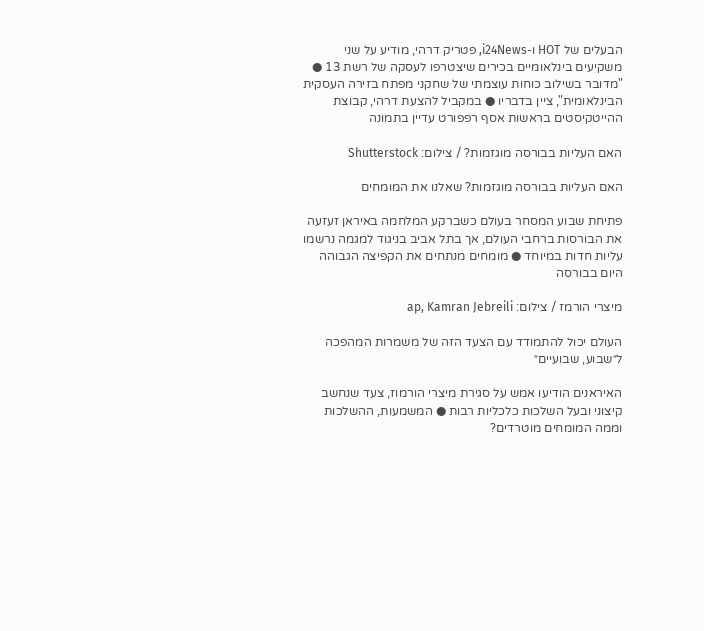הבעלים של HOT ו-i24News, פטריק דרהי, מודיע על שני משקיעים בינלאומיים בכירים שיצטרפו לעסקה של רשת 13 ● "מדובר בשילוב כוחות עוצמתי של שחקני מפתח בזירה העסקית הבינלאומית", ציין בדבריו ● במקביל להצעת דרהי, קבוצת ההייטקיסטים בראשות אסף רפפורט עדיין בתמונה

האם העליות בבורסה מוגזמות? / צילום: Shutterstock

האם העליות בבורסה מוגזמות? שאלנו את המומחים

פתיחת שבוע המסחר בעולם כשברקע המלחמה באיראן זעזעה את הבורסות ברחבי העולם, אך בתל אביב בניגוד למגמה נרשמו עליות חדות במיוחד ● מומחים מנתחים את הקפיצה הגבוהה היום בבורסה

מיצרי הורמז / צילום: ap, Kamran Jebreili

העולם יכול להתמודד עם הצעד הזה של משמרות המהפכה ל״שבוע, שבועיים״

האיראנים הודיעו אמש על סגירת מיצרי הורמוז, צעד שנחשב קיצוני ובעל השלכות כלכליות רבות ● המשמעות, ההשלכות וממה המומחים מוטרדים?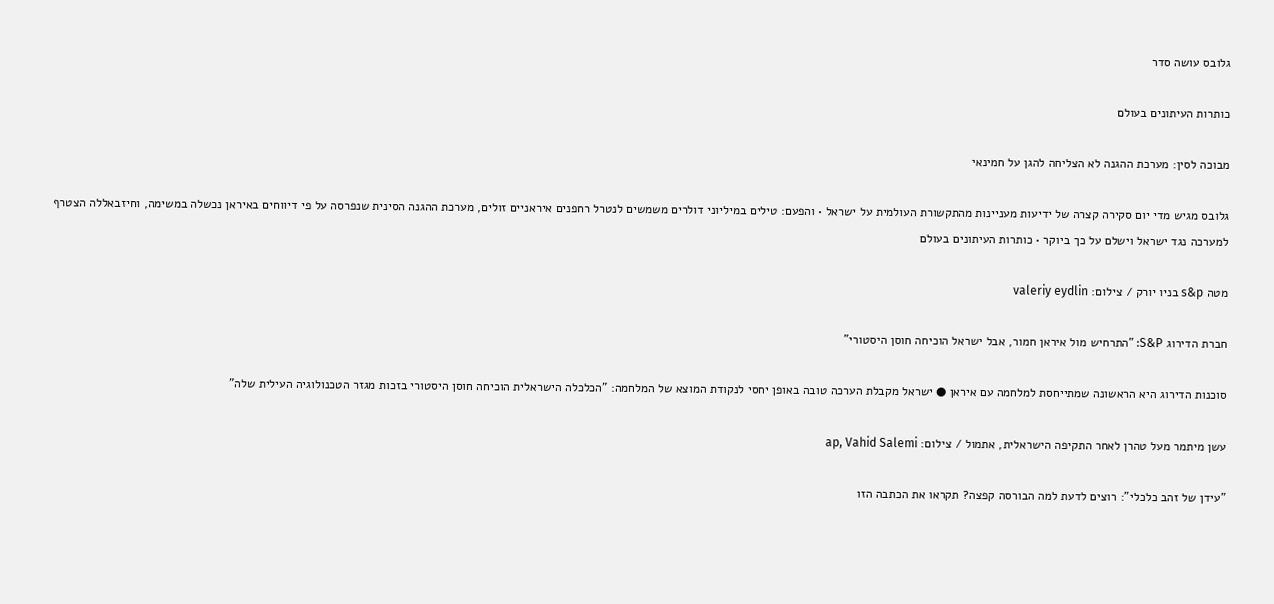גלובס עושה סדר

כותרות העיתונים בעולם

מבוכה לסין: מערכת ההגנה לא הצליחה להגן על חמינאי

גלובס מגיש מדי יום סקירה קצרה של ידיעות מעניינות מהתקשורת העולמית על ישראל • והפעם: טילים במיליוני דולרים משמשים לנטרל רחפנים איראניים זולים, מערכת ההגנה הסינית שנפרסה על פי דיווחים באיראן נכשלה במשימה, וחיזבאללה הצטרף למערכה נגד ישראל וישלם על כך ביוקר • כותרות העיתונים בעולם

מטה s&p בניו יורק / צילום: valeriy eydlin

חברת הדירוג S&P: "התרחיש מול איראן חמור, אבל ישראל הוכיחה חוסן היסטורי"

סוכנות הדירוג היא הראשונה שמתייחסת למלחמה עם איראן ● ישראל מקבלת הערכה טובה באופן יחסי לנקודת המוצא של המלחמה: "הכלכלה הישראלית הוכיחה חוסן היסטורי בזכות מגזר הטכנולוגיה העילית שלה"

עשן מיתמר מעל טהרן לאחר התקיפה הישראלית, אתמול / צילום: ap, Vahid Salemi

"עידן של זהב כלכלי": רוצים לדעת למה הבורסה קפצה? תקראו את הכתבה הזו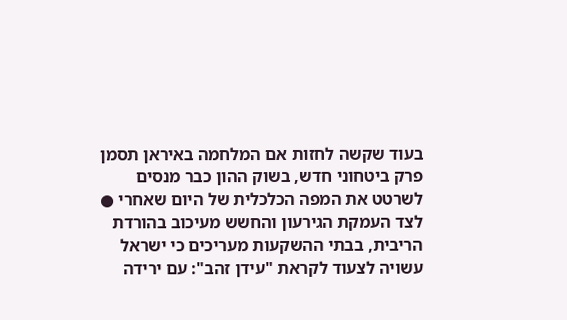בעוד שקשה לחזות אם המלחמה באיראן תסמן פרק ביטחוני חדש, בשוק ההון כבר מנסים לשרטט את המפה הכלכלית של היום שאחרי ● לצד העמקת הגירעון והחשש מעיכוב בהורדת הריבית, בבתי ההשקעות מעריכים כי ישראל עשויה לצעוד לקראת "עידן זהב": עם ירידה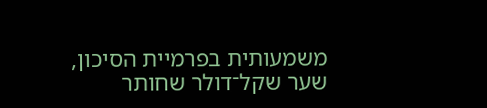משמעותית בפרמיית הסיכון, שער שקל־דולר שחותר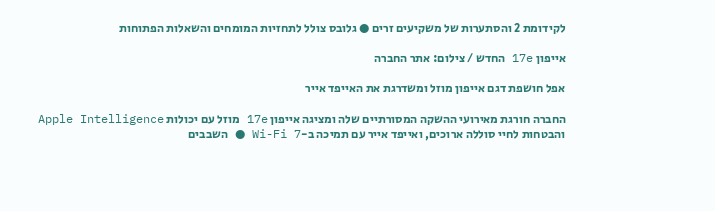לקידומת 2 והסתערות של משקיעים זרים ● גלובס צולל לתחזיות המומחים והשאלות הפתוחות

אייפון 17e החדש / צילום: אתר החברה

אפל חושפת דגם אייפון מוזל ומשדרגת את האייפד אייר

החברה חורגת מאירועי ההשקה המסורתיים שלה ומציגה אייפון 17e מוזל עם יכולות Apple Intelligence והבטחות לחיי סוללה ארוכים, ואייפד אייר עם תמיכה ב-Wi-Fi 7 ● השבבים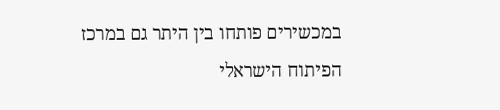במכשירים פותחו בין היתר גם במרכז הפיתוח הישראלי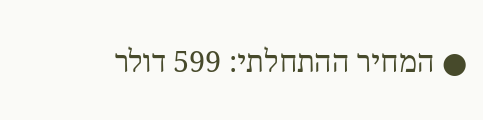● המחיר ההתחלתי: 599 דולר